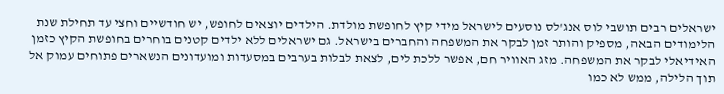ישראלים רבים תושבי לוס אנג'לס נוסעים לישראל מידי קיץ לחופשת מולדת. הילדים יוצאים לחופש, יש חודשיים וחצי עד תחילת שנת הלימודים הבאה, מספיק והותר זמן לבקר את המשפחה והחברים בישראל. גם ישראלים ללא ילדים קטנים בוחרים בחופשת הקיץ כזמן האידיאלי לבקר את המשפחה. מזג האוויר חם, אפשר ללכת לים, לצאת לבלות בערבים במסעדות ומועדונים הנשארים פתוחים עמוק אל תוך הלילה, ממש לא כמו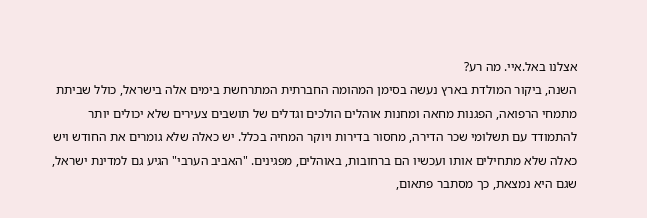אצלנו באל.איי. מה רע?
השנה, ביקור המולדת בארץ נעשה בסימן המהומה החברתית המתרחשת בימים אלה בישראל, כולל שביתת מתמחי הרפואה, הפגנות מחאה ומחנות אוהלים הולכים וגדלים של תושבים צעירים שלא יכולים יותר להתמודד עם תשלומי שכר הדירה, מחסור בדירות ויוקר המחיה בכלל. יש כאלה שלא גומרים את החודש ויש כאלה שלא מתחילים אותו ועכשיו הם ברחובות, באוהלים, מפגינים. "האביב הערבי" הגיע גם למדינת ישראל, שגם היא נמצאת, כך מסתבר פתאום,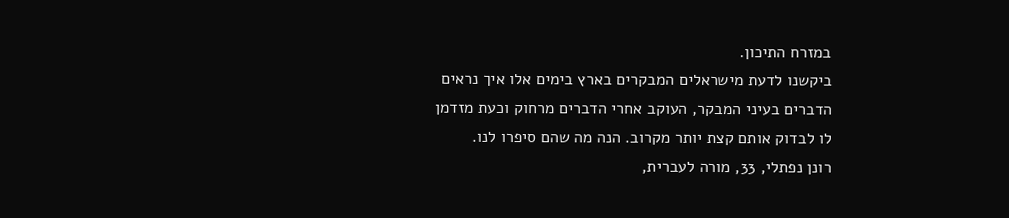במזרח התיכון.
ביקשנו לדעת מישראלים המבקרים בארץ בימים אלו איך נראים הדברים בעיני המבקר, העוקב אחרי הדברים מרחוק וכעת מזדמן לו לבדוק אותם קצת יותר מקרוב. הנה מה שהם סיפרו לנו.
רונן נפתלי, 33, מורה לעברית,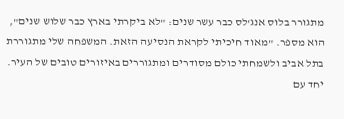מתגורר בלוס אנג'לס כבר עשר שנים: "לא ביקרתי בארץ כבר שלוש שנים", הוא מספר. "מאוד חיכיתי לקראת הנסיעה הזאת. המשפחה שלי מתגוררת בתל אביב ולשמחתי כולם מסודרים ומתגוררים באיזורים טובים של העיר. יחד עם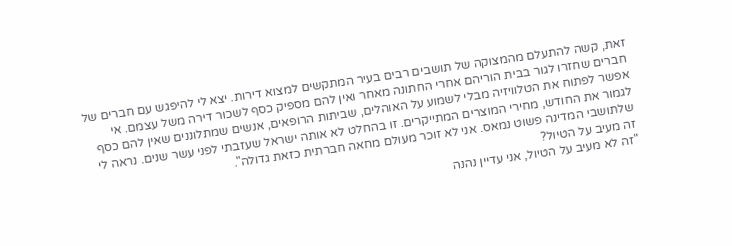זאת, קשה להתעלם מהמצוקה של תושבים רבים בעיר המתקשים למצוא דירות. יצא לי להיפגש עם חברים של חברים שחזרו לגור בבית הוריהם אחרי החתונה מאחר ואין להם מספיק כסף לשכור דירה משל עצמם. אי אפשר לפתוח את הטלוויזיה מבלי לשמוע על האוהלים, שביתות הרופאים, אנשים שמתלוננים שאין להם כסף לגמור את החודש, מחירי המוצרים המתייקרים. זו בהחלט לא אותה ישראל שעזבתי לפני עשר שנים. נראה לי שלתושבי המדינה פשוט נמאס. אני לא זוכר מעולם מחאה חברתית כזאת גדולה".
זה מעיב על הטיול?
"זה לא מעיב על הטיול, אני עדיין נהנה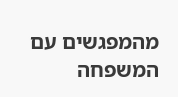מהמפגשים עם המשפחה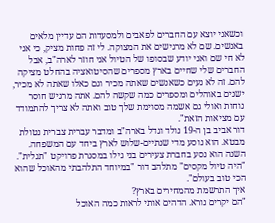וכשאני יוצא עם החברים לפאבים ולמסעדות הם עדיין מלאים באנשים. שם לא מרגישים את המצוקה. לי זה פחות מציק, כי אני לא חי שם ואני יודע שבסופו של הטיול אני חוזר לארה"ב, אבל החברים שלי שחיים בארץ מספרים שהסיטואציה בהחלט מציקה להם. זה לא נעים כשאנשים שאתה מכיר וגם כאלו שאתה לא מכיר, ישנים באוהלים ומספרים כמה שקשה להם. אתה מרגיש חוסר נוחות ואולי גם אשמה מסוימת שלך טוב ואתה לא צריך להתמודד עם מציאות הזאת".
דור אביב בן ה-19 נולד וגדל בארה"ב ומדבר עברית צברית נטולת מבטא. הוא נוסע מדי שנתיים-שלוש לארץ ביחד עם המשפחה. השנה הוא נסע בחברת צעירים בני גילו במסגרת פרויקט "תגלית".
"היה טיול מקסים" מתלהב דור "במיוחד התלהבתי מהאוכל שהוא הכי טוב בעולם".
איך התרשמת מהמחירים בארץ?
"הם יקרים נורא. הדהים אותי לראות כמה האוכל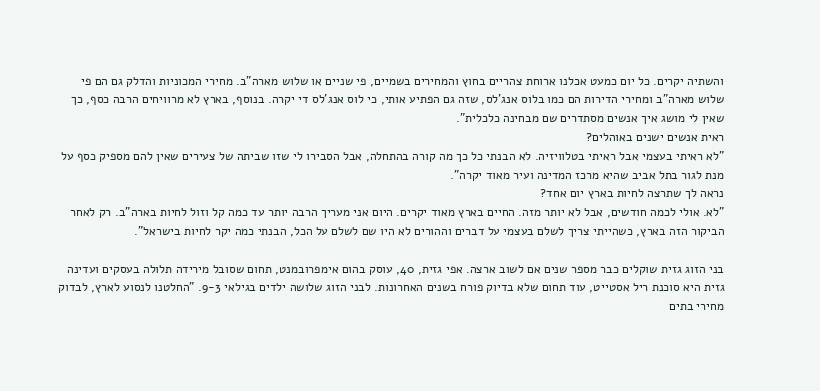והשתיה יקרים. כל יום כמעט אכלנו ארוחת צהריים בחוץ והמחירים בשמיים, פי שניים או שלוש מארה"ב. מחירי המכוניות והדלק גם הם פי שלוש מארה"ב ומחירי הדירות הם כמו בלוס אנג'לס, שזה גם הפתיע אותי, כי לוס אנג'לס די יקרה. בנוסף, בארץ לא מרוויחים הרבה כסף, כך שאין לי מושג איך אנשים מסתדרים שם מבחינה כלכלית".
ראית אנשים ישנים באוהלים?
"לא ראיתי בעצמי אבל ראיתי בטלוויזיה. לא הבנתי כל כך מה קורה בהתחלה, אבל הסבירו לי שזו שביתה של צעירים שאין להם מספיק כסף על מנת לגור בתל אביב שהיא מרכז המדינה ועיר מאוד יקרה".
נראה לך שתרצה לחיות בארץ יום אחד?
"לא. אולי לכמה חודשים, אבל לא יותר מזה. החיים בארץ מאוד יקרים. היום אני מעריך הרבה יותר עד כמה קל וזול לחיות בארה"ב. רק לאחר הביקור הזה בארץ, כשהייתי צריך לשלם בעצמי על דברים וההורים לא היו שם לשלם על הכל, הבנתי כמה יקר לחיות בישראל".

בני הזוג גזית שוקלים כבר מספר שנים אם לשוב ארצה. אפי גזית, 40, עוסק בהום אימפרובמנט, תחום שסובל מירידה תלולה בעסקים ועדינה גזית היא סוכנת ריל אסטייט, עוד תחום שלא בדיוק פורח בשנים האחרונות. לבני הזוג שלושה ילדים בגילאי 9-3. "החלטנו לנסוע לארץ, לבדוק מחירי בתים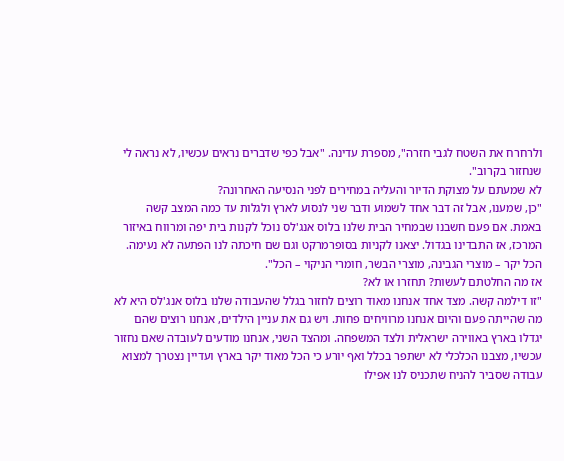ולרחרח את השטח לגבי חזרה", מספרת עדינה. "אבל כפי שדברים נראים עכשיו, לא נראה לי שנחזור בקרוב".
לא שמעתם על מצוקת הדיור והעליה במחירים לפני הנסיעה האחרונה?
"כן, שמענו, אבל זה דבר אחד לשמוע ודבר שני לנסוע לארץ ולגלות עד כמה המצב קשה באמת. אם פעם חשבנו שבמחיר הבית שלנו בלוס אנג'לס נוכל לקנות בית יפה ומרווח באיזור המרכז, אז התבדינו בגדול. יצאנו לקניות בסופרמרקט וגם שם חיכתה לנו הפתעה לא נעימה. הכל יקר – מוצרי הגבינה, מוצרי הבשר, חומרי הניקוי – הכל".
אז מה החלטתם לעשות? תחזרו או לא?
"זו דילמה קשה. מצד אחד אנחנו מאוד רוצים לחזור בגלל שהעבודה שלנו בלוס אנג'לס היא לא מה שהייתה פעם והיום אנחנו מרוויחים פחות. ויש גם את עניין הילדים, אנחנו רוצים שהם יגדלו בארץ באווירה ישראלית ולצד המשפחה. ומהצד השני, אנחנו מודעים לעובדה שאם נחזור עכשיו, מצבנו הכלכלי לא ישתפר בכלל ואף יורע כי הכל מאוד יקר בארץ ועדיין נצטרך למצוא עבודה שסביר להניח שתכניס לנו אפילו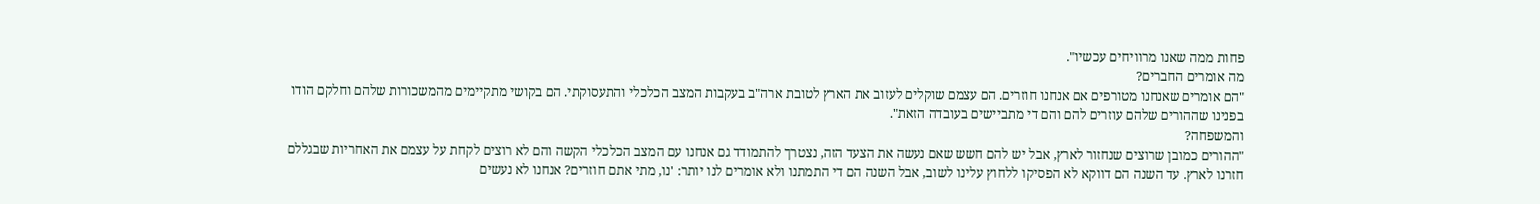פחות ממה שאנו מרוויחים עכשיו".
מה אומרים החברים?
"הם אומרים שאנחנו מטורפים אם אנחנו חוזרים. הם עצמם שוקלים לעזוב את הארץ לטובת ארה"ב בעקבות המצב הכלכלי והתעסוקתי. הם בקושי מתקיימים מהמשכורות שלהם וחלקם הודו בפנינו שההורים שלהם עוזרים להם והם די מתביישים בעובדה הזאת".
והמשפחה?
"ההורים כמובן שרוצים שנחזור לארץ, אבל יש להם חשש שאם נעשה את הצעד הזה, נצטרך להתמודד גם אנחנו עם המצב הכלכלי הקשה והם לא רוצים לקחת על עצמם את האחריות שבגללם חזרנו לארץ. עד השנה הם דווקא לא הפסיקו ללחוץ עלינו לשוב, אבל השנה הם די התמתנו ולא אומרים לנו יותר: 'נו, מתי אתם חוזרים? אנחנו לא נעשים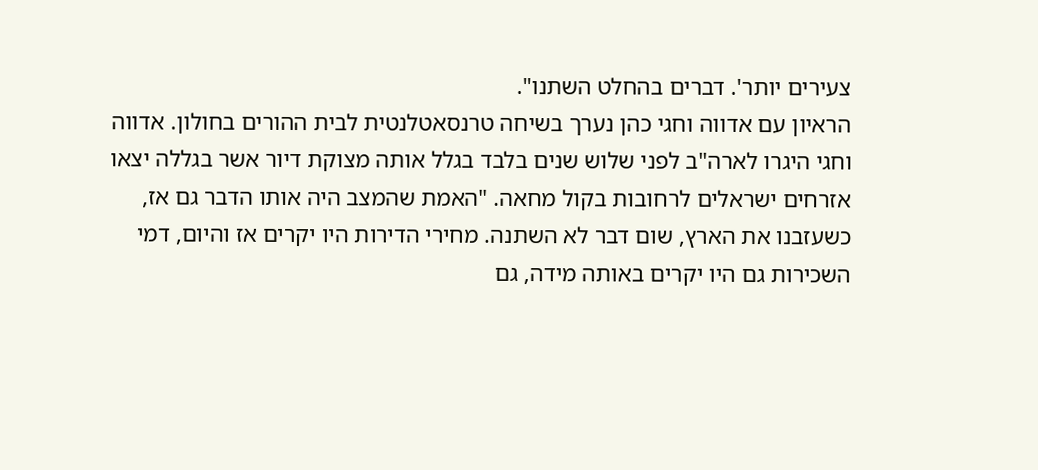צעירים יותר'. דברים בהחלט השתנו".
הראיון עם אדווה וחגי כהן נערך בשיחה טרנסאטלנטית לבית ההורים בחולון. אדווה וחגי היגרו לארה"ב לפני שלוש שנים בלבד בגלל אותה מצוקת דיור אשר בגללה יצאו אזרחים ישראלים לרחובות בקול מחאה. "האמת שהמצב היה אותו הדבר גם אז, כשעזבנו את הארץ, שום דבר לא השתנה. מחירי הדירות היו יקרים אז והיום, דמי השכירות גם היו יקרים באותה מידה, גם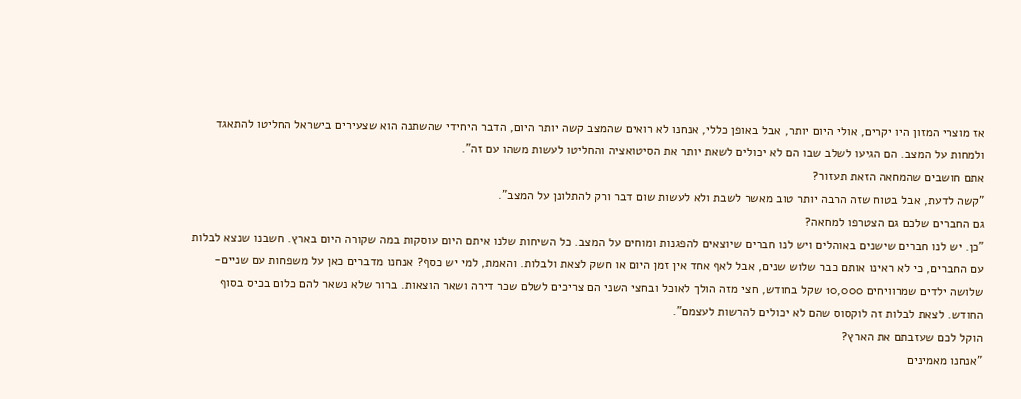אז מוצרי המזון היו יקרים, אולי היום יותר, אבל באופן כללי, אנחנו לא רואים שהמצב קשה יותר היום, הדבר היחידי שהשתנה הוא שצעירים בישראל החליטו להתאגד ולמחות על המצב. הם הגיעו לשלב שבו הם לא יכולים לשאת יותר את הסיטואציה והחליטו לעשות משהו עם זה".
אתם חושבים שהמחאה הזאת תעזור?
"קשה לדעת, אבל בטוח שזה הרבה יותר טוב מאשר לשבת ולא לעשות שום דבר ורק להתלונן על המצב".
גם החברים שלכם גם הצטרפו למחאה?
"כן. יש לנו חברים שישנים באוהלים ויש לנו חברים שיוצאים להפגנות ומוחים על המצב. כל השיחות שלנו איתם היום עוסקות במה שקורה היום בארץ. חשבנו שנצא לבלות עם החברים, כי לא ראינו אותם כבר שלוש שנים, אבל לאף אחד אין זמן היום או חשק לצאת ולבלות. והאמת, למי יש כסף? אנחנו מדברים כאן על משפחות עם שניים-שלושה ילדים שמרוויחים 10,000 שקל בחודש, חצי מזה הולך לאוכל ובחצי השני הם צריכים לשלם שכר דירה ושאר הוצאות. ברור שלא נשאר להם כלום בכיס בסוף החודש. לצאת לבלות זה לוקסוס שהם לא יכולים להרשות לעצמם".
הוקל לכם שעזבתם את הארץ?
"אנחנו מאמינים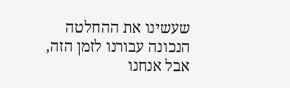שעשינו את ההחלטה הנכונה עבורנו לזמן הזה, אבל אנחנו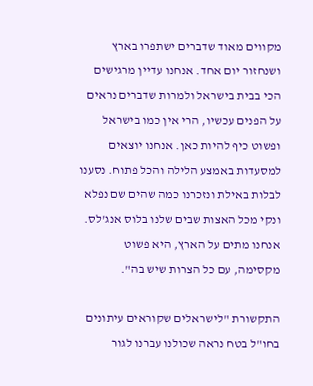מקווים מאוד שדברים ישתפרו בארץ ושנחזור יום אחד. אנחנו עדיין מרגישים הכי בבית בישראל ולמרות שדברים נראים על הפנים עכשיו, הרי אין כמו בישראל ופשוט כיף להיות כאן. אנחנו יוצאים למסעדות באמצע הלילה והכל פתוח. נסענו לבלות באילת ונזכרנו כמה שהים שם נפלא ונקי מכל האצות שבים שלנו בלוס אנג'לס. אנחנו מתים על הארץ, היא פשוט מקסימה, עם כל הצרות שיש בה".

התקשורת "לישראלים שקוראים עיתונים בחו"ל בטח נראה שכולנו עברנו לגור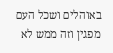באוהלים ושכל העם מפגין וזה ממש לא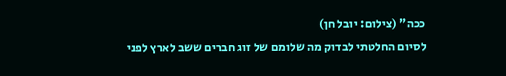ככה" (צילום: יובל חן)
לסיום החלטתי לבדוק מה שלומם של זוג חברים ששב לארץ לפני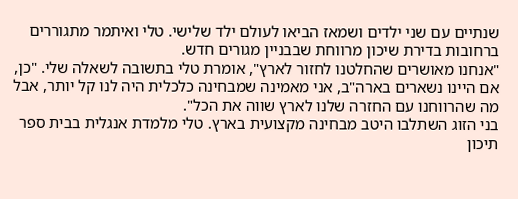שנתיים עם שני ילדים ושמאז הביאו לעולם ילד שלישי. טלי ואיתמר מתגוררים ברחובות בדירת שיכון מרווחת שבבניין מגורים חדש.
"אנחנו מאושרים שהחלטנו לחזור לארץ", אומרת טלי בתשובה לשאלה שלי. "כן, אם היינו נשארים בארה"ב, אני מאמינה שמבחינה כלכלית היה לנו קל יותר, אבל מה שהרווחנו עם החזרה שלנו לארץ שווה את הכל".
בני הזוג השתלבו היטב מבחינה מקצועית בארץ. טלי מלמדת אנגלית בבית ספר תיכון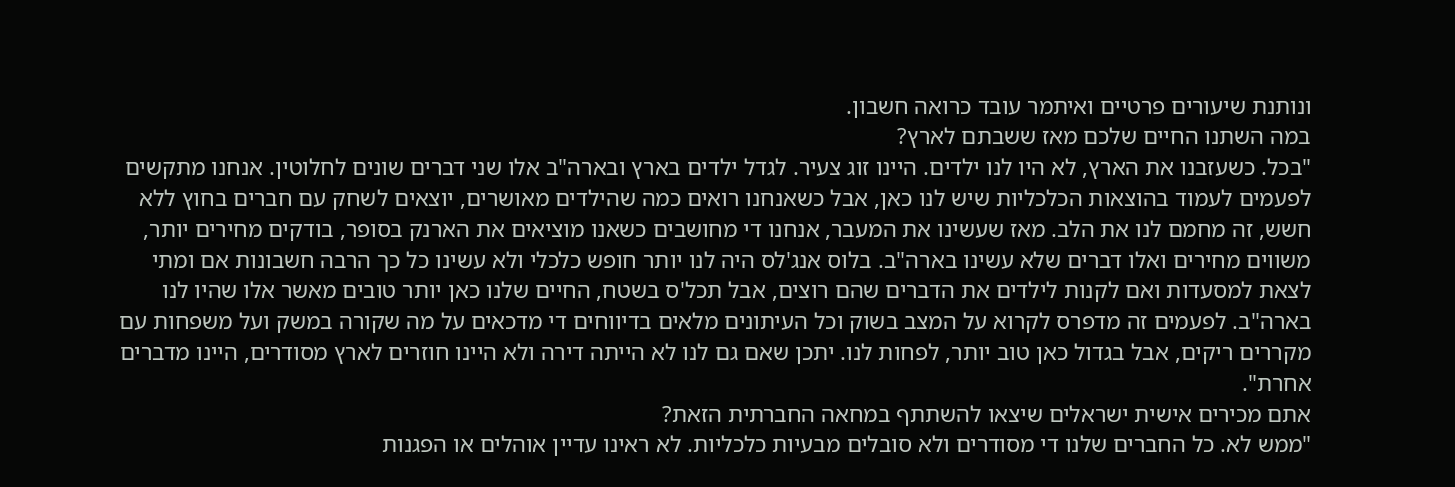ונותנת שיעורים פרטיים ואיתמר עובד כרואה חשבון.
במה השתנו החיים שלכם מאז ששבתם לארץ?
"בכל. כשעזבנו את הארץ, לא היו לנו ילדים. היינו זוג צעיר. לגדל ילדים בארץ ובארה"ב אלו שני דברים שונים לחלוטין. אנחנו מתקשים לפעמים לעמוד בהוצאות הכלכליות שיש לנו כאן, אבל כשאנחנו רואים כמה שהילדים מאושרים, יוצאים לשחק עם חברים בחוץ ללא חשש, זה מחמם לנו את הלב. מאז שעשינו את המעבר, אנחנו די מחושבים כשאנו מוציאים את הארנק בסופר, בודקים מחירים יותר, משווים מחירים ואלו דברים שלא עשינו בארה"ב. בלוס אנג'לס היה לנו יותר חופש כלכלי ולא עשינו כל כך הרבה חשבונות אם ומתי לצאת למסעדות ואם לקנות לילדים את הדברים שהם רוצים, אבל תכל'ס בשטח, החיים שלנו כאן יותר טובים מאשר אלו שהיו לנו בארה"ב. לפעמים זה מדפרס לקרוא על המצב בשוק וכל העיתונים מלאים בדיווחים די מדכאים על מה שקורה במשק ועל משפחות עם מקררים ריקים, אבל בגדול כאן טוב יותר, לפחות לנו. יתכן שאם גם לנו לא הייתה דירה ולא היינו חוזרים לארץ מסודרים, היינו מדברים אחרת".
אתם מכירים אישית ישראלים שיצאו להשתתף במחאה החברתית הזאת?
"ממש לא. כל החברים שלנו די מסודרים ולא סובלים מבעיות כלכליות. לא ראינו עדיין אוהלים או הפגנות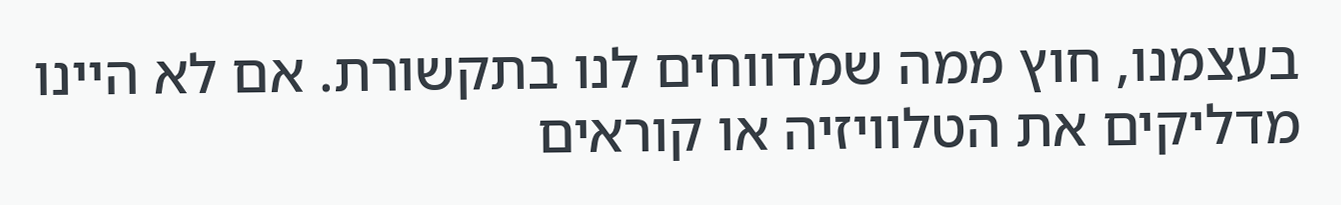בעצמנו, חוץ ממה שמדווחים לנו בתקשורת. אם לא היינו מדליקים את הטלוויזיה או קוראים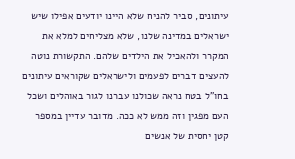עיתונים, סביר להניח שלא היינו יודעים אפילו שיש ישראלים במדינה שלנו, שלא מצליחים למלא את המקרר ולהאכיל את הילדים שלהם. התקשורת נוטה להעצים דברים לפעמים ולישראלים שקוראים עיתונים בחו"ל בטח נראה שכולנו עברנו לגור באוהלים ושכל העם מפגין וזה ממש לא ככה. מדובר עדיין במספר קטן יחסית של אנשים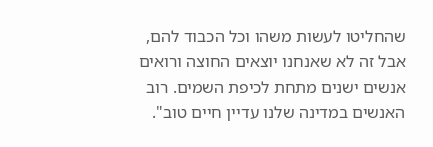שהחליטו לעשות משהו וכל הכבוד להם, אבל זה לא שאנחנו יוצאים החוצה ורואים אנשים ישנים מתחת לכיפת השמים. רוב האנשים במדינה שלנו עדיין חיים טוב".